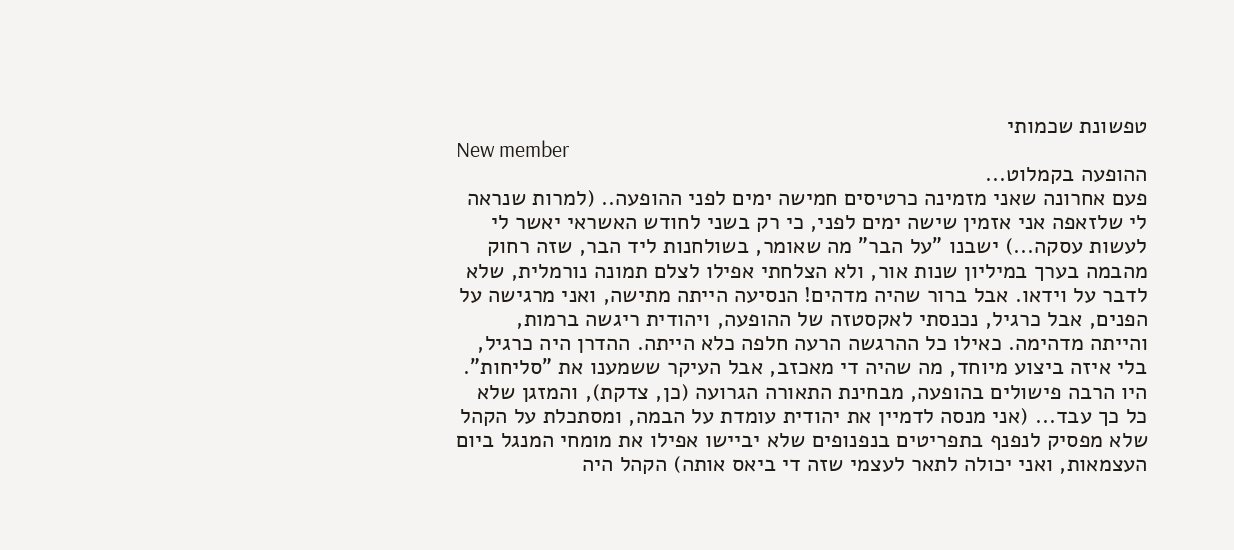טפשונת שכמותי
New member
ההופעה בקמלוט...
פעם אחרונה שאני מזמינה כרטיסים חמישה ימים לפני ההופעה.. (למרות שנראה לי שלזאפה אני אזמין שישה ימים לפני, כי רק בשני לחודש האשראי יאשר לי לעשות עסקה...) ישבנו "על הבר" מה שאומר, בשולחנות ליד הבר, שזה רחוק מהבמה בערך במיליון שנות אור, ולא הצלחתי אפילו לצלם תמונה נורמלית, שלא לדבר על וידאו. אבל ברור שהיה מדהים! הנסיעה הייתה מתישה, ואני מרגישה על הפנים, אבל כרגיל, נכנסתי לאקסטזה של ההופעה, ויהודית ריגשה ברמות, והייתה מדהימה. כאילו כל ההרגשה הרעה חלפה כלא הייתה. ההדרן היה כרגיל, בלי איזה ביצוע מיוחד, מה שהיה די מאכזב, אבל העיקר ששמענו את "סליחות". היו הרבה פישולים בהופעה, מבחינת התאורה הגרועה (כן, צדקת), והמזגן שלא כל כך עבד... (אני מנסה לדמיין את יהודית עומדת על הבמה, ומסתכלת על הקהל שלא מפסיק לנפנף בתפריטים בנפנופים שלא יביישו אפילו את מומחי המנגל ביום העצמאות, ואני יכולה לתאר לעצמי שזה די ביאס אותה) הקהל היה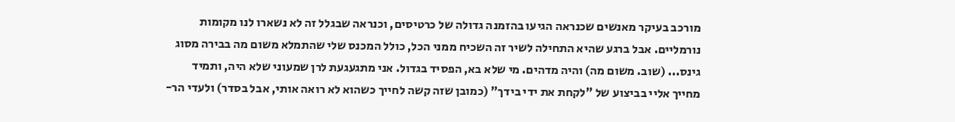מורכב בעיקר מאנשים שכנראה הגיעו בהזמנה גדולה של כרטיסים, וכנראה שבגלל זה לא נשארו לנו מקומות נורמליים. אבל ברגע שהיא התחילה לשיר זה השכיח ממני הכל, כולל המכנס שלי שהתמלא משום מה בבירה מסוג גינס... (שוב. משום מה) והיה מדהים. מי שלא בא, הפסיד בגדול. אני מתגעגעת לרן שמעוני שלא היה, ותמיד מחייך אליי בביצוע של "לקחת את ידי בידך" (כמובן שזה קשה לחייך כשהוא לא רואה אותי, אבל בסדר) ולעדי הר-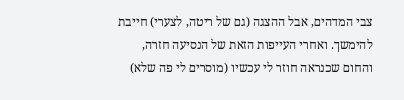צבי המדהים, אבל ההצגה (גם של ריטה, לצערי) חייבת להימשך. ואחרי העייפות הזאת של הנסיעה חזרה, והחום שכנראה חוזר לי עכשיו (מוסרים לי פה שלא)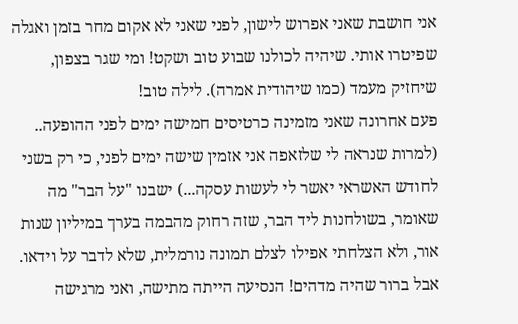אני חושבת שאני אפרוש לישון, לפני שאני לא אקום מחר בזמן ואגלה שפיטרו אותי. שיהיה לכולנו שבוע טוב ושקט! ומי שגר בצפון, שיחזיק מעמד (כמו שיהודית אמרה). לילה טוב!
פעם אחרונה שאני מזמינה כרטיסים חמישה ימים לפני ההופעה.. (למרות שנראה לי שלזאפה אני אזמין שישה ימים לפני, כי רק בשני לחודש האשראי יאשר לי לעשות עסקה...) ישבנו "על הבר" מה שאומר, בשולחנות ליד הבר, שזה רחוק מהבמה בערך במיליון שנות אור, ולא הצלחתי אפילו לצלם תמונה נורמלית, שלא לדבר על וידאו. אבל ברור שהיה מדהים! הנסיעה הייתה מתישה, ואני מרגישה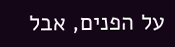על הפנים, אבל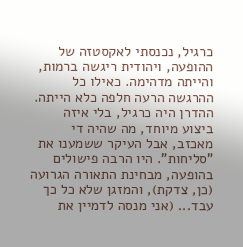כרגיל, נכנסתי לאקסטזה של ההופעה, ויהודית ריגשה ברמות, והייתה מדהימה. כאילו כל ההרגשה הרעה חלפה כלא הייתה. ההדרן היה כרגיל, בלי איזה ביצוע מיוחד, מה שהיה די מאכזב, אבל העיקר ששמענו את "סליחות". היו הרבה פישולים בהופעה, מבחינת התאורה הגרועה (כן, צדקת), והמזגן שלא כל כך עבד... (אני מנסה לדמיין את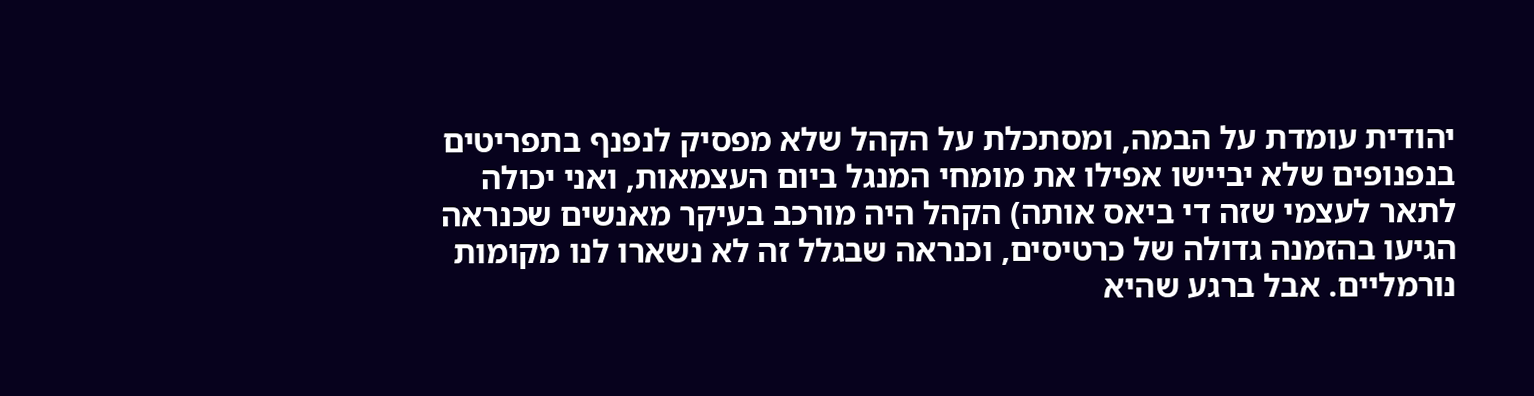יהודית עומדת על הבמה, ומסתכלת על הקהל שלא מפסיק לנפנף בתפריטים בנפנופים שלא יביישו אפילו את מומחי המנגל ביום העצמאות, ואני יכולה לתאר לעצמי שזה די ביאס אותה) הקהל היה מורכב בעיקר מאנשים שכנראה הגיעו בהזמנה גדולה של כרטיסים, וכנראה שבגלל זה לא נשארו לנו מקומות נורמליים. אבל ברגע שהיא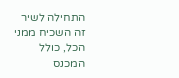התחילה לשיר זה השכיח ממני הכל, כולל המכנס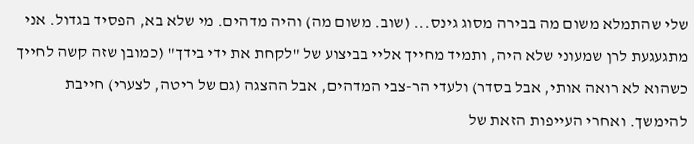שלי שהתמלא משום מה בבירה מסוג גינס... (שוב. משום מה) והיה מדהים. מי שלא בא, הפסיד בגדול. אני מתגעגעת לרן שמעוני שלא היה, ותמיד מחייך אליי בביצוע של "לקחת את ידי בידך" (כמובן שזה קשה לחייך כשהוא לא רואה אותי, אבל בסדר) ולעדי הר-צבי המדהים, אבל ההצגה (גם של ריטה, לצערי) חייבת להימשך. ואחרי העייפות הזאת של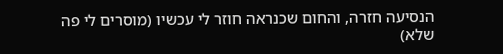הנסיעה חזרה, והחום שכנראה חוזר לי עכשיו (מוסרים לי פה שלא)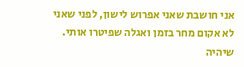אני חושבת שאני אפרוש לישון, לפני שאני לא אקום מחר בזמן ואגלה שפיטרו אותי. שיהיה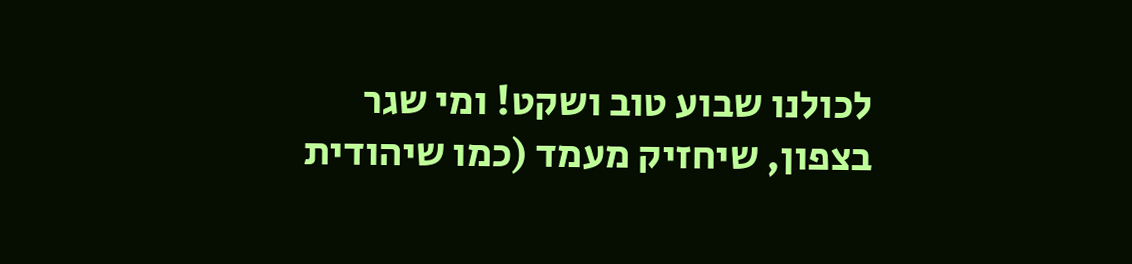לכולנו שבוע טוב ושקט! ומי שגר בצפון, שיחזיק מעמד (כמו שיהודית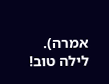אמרה). לילה טוב!